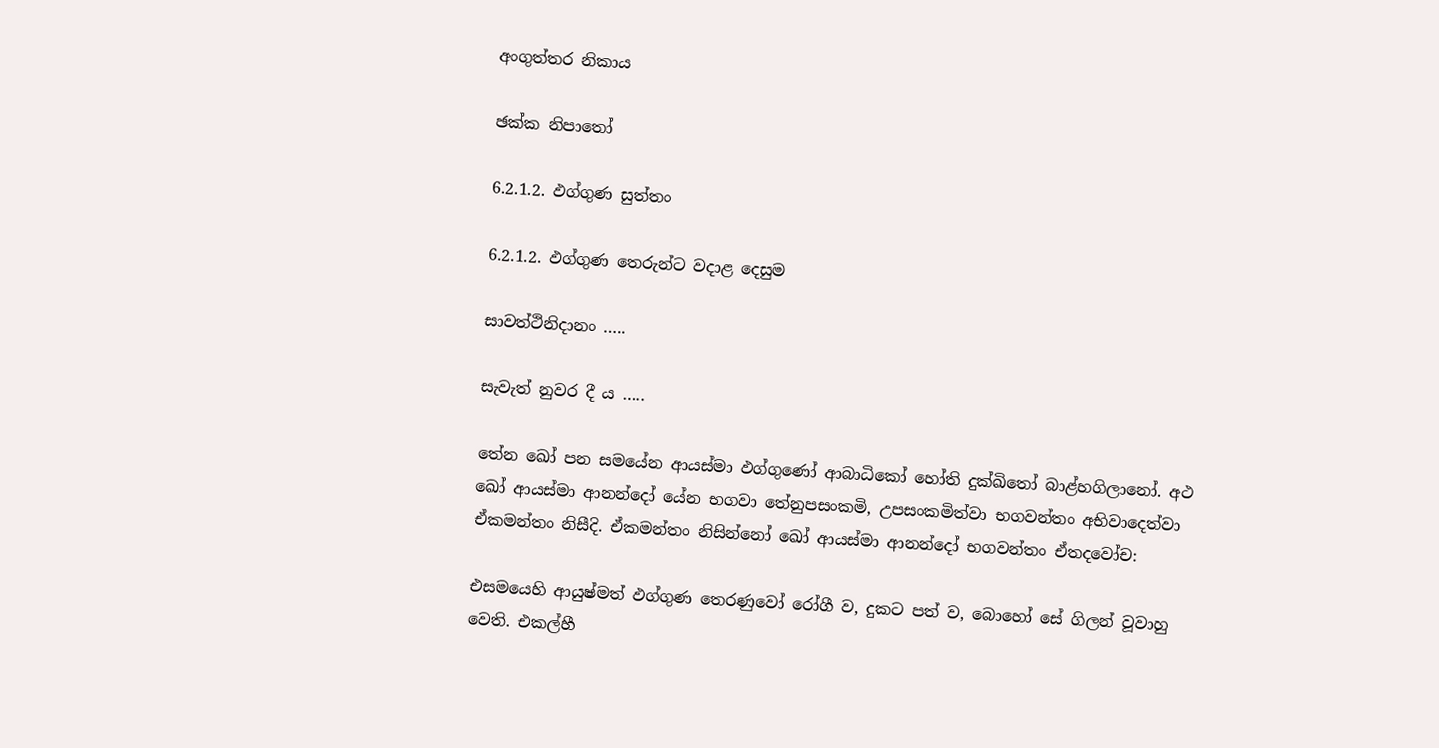අංගුත්තර නිකාය

ඡක්ක නිපාතෝ

6.2.1.2. ඵග්ගුණ සුත්තං

6.2.1.2. ඵග්ගුණ තෙරුන්ට වදාළ දෙසුම

සාවත්ථිනිදානං …..

සැවැත් නුවර දී ය …..

තේන ඛෝ පන සමයේන ආයස්මා ඵග්ගුණෝ ආබාධිකෝ හෝති දුක්ඛිතෝ බාළ්හගිලානෝ. අථ ඛෝ ආයස්මා ආනන්දෝ යේන භගවා තේනුපසංකමි, උපසංකමිත්වා භගවන්තං අභිවාදෙත්වා ඒකමන්තං නිසීදි. ඒකමන්තං නිසින්නෝ ඛෝ ආයස්මා ආනන්දෝ භගවන්තං ඒතදවෝච:

එසමයෙහි ආයුෂ්මත් ඵග්ගුණ තෙරණුවෝ රෝගී ව, දුකට පත් ව, බොහෝ සේ ගිලන් වූවාහු වෙති. එකල්හී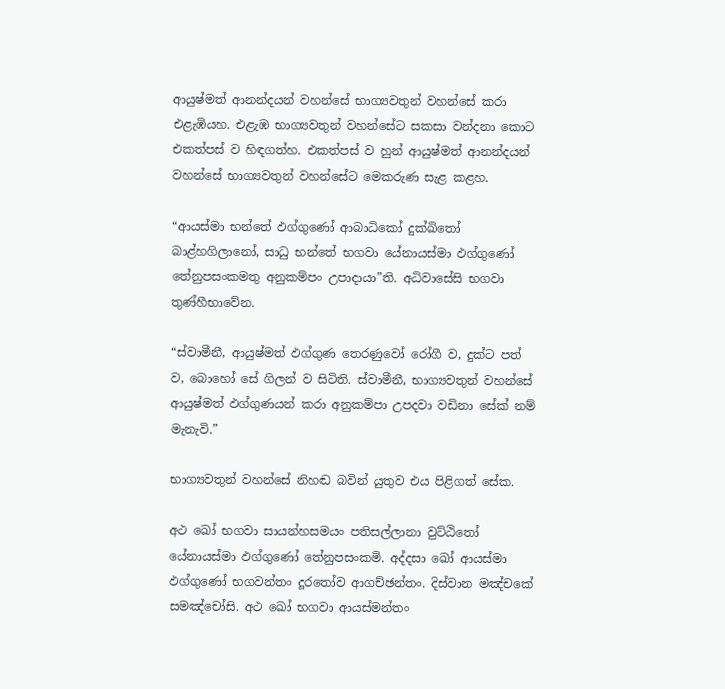ආයුෂ්මත් ආනන්දයන් වහන්සේ භාග්‍යවතුන් වහන්සේ කරා එළැඹියහ. එළැඹ භාග්‍යවතුන් වහන්සේට සකසා වන්දනා කොට එකත්පස් ව හිඳගත්හ. එකත්පස් ව හුන් ආයුෂ්මත් ආනන්දයන් වහන්සේ භාග්‍යවතුන් වහන්සේට මෙකරුණ සැළ කළහ.

“ආයස්මා භන්තේ ඵග්ගුණෝ ආබාධිකෝ දුක්ඛිතෝ බාළ්හගිලානෝ, සාධු භන්තේ භගවා යේනායස්මා ඵග්ගුණෝ තේනුපසංකමතු අනුකම්පං උපාදායා”ති. අධිවාසේසි භගවා තුණ්හීභාවේන.

“ස්වාමීනී, ආයුෂ්මත් ඵග්ගුණ තෙරණුවෝ රෝගී ව, දුක්ට පත් ව, බොහෝ සේ ගිලන් ව සිටිති. ස්වාමීනී, භාග්‍යවතුන් වහන්සේ ආයුෂ්මත් ඵග්ගුණයන් කරා අනුකම්පා උපදවා වඩිනා සේක් නම් මැනැවි.”

භාග්‍යවතුන් වහන්සේ නිහඬ බවින් යුතුව එය පිළිගත් සේක.

අථ ඛෝ භගවා සායන්හසමයං පතිසල්ලානා වුට්ඨිතෝ යේනායස්මා ඵග්ගුණෝ තේනුපසංකමි. අද්දසා ඛෝ ආයස්මා ඵග්ගුණෝ භගවන්තං දූරතෝව ආගච්ඡන්තං. දිස්වාන මඤ්චකේ සමඤ්චෝසි. අථ ඛෝ භගවා ආයස්මන්තං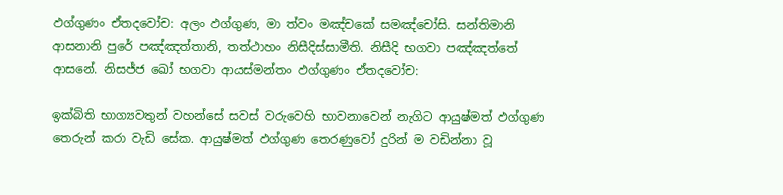ඵග්ගුණං ඒතදවෝච: අලං ඵග්ගුණ, මා ත්වං මඤ්චකේ සමඤ්චෝසි. සන්තිමානි ආසනානි පුරේ පඤ්ඤත්තානි, තත්ථාහං නිසීදිස්සාමීති. නිසීදි භගවා පඤ්ඤත්තේ ආසනේ. නිසජ්ජ ඛෝ භගවා ආයස්මන්තං ඵග්ගුණං ඒතදවෝච:

ඉක්බිති භාග්‍යවතුන් වහන්සේ සවස් වරුවෙහි භාවනාවෙන් නැගිට ආයුෂ්මත් ඵග්ගුණ තෙරුන් කරා වැඩි සේක. ආයුෂ්මත් ඵග්ගුණ තෙරණුවෝ දුරින් ම වඩින්නා වූ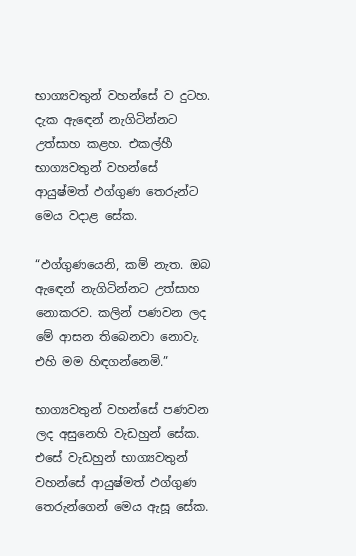භාග්‍යවතුන් වහන්සේ ව දුටහ. දැක ඇඳෙන් නැගිටින්නට උත්සාහ කළහ. එකල්හී භාග්‍යවතුන් වහන්සේ ආයුෂ්මත් ඵග්ගුණ තෙරුන්ට මෙය වදාළ සේක.

“ඵග්ගුණයෙනි, කම් නැත. ඔබ ඇඳෙන් නැගිටින්නට උත්සාහ නොකරව. කලින් පණවන ලද මේ ආසන තිබෙනවා නොවැ. එහි මම හිඳගන්නෙමි.”

භාග්‍යවතුන් වහන්සේ පණවන ලද අසුනෙහි වැඩහුන් සේක. එසේ වැඩහුන් භාග්‍යවතුන් වහන්සේ ආයුෂ්මත් ඵග්ගුණ තෙරුන්ගෙන් මෙය ඇසූ සේක.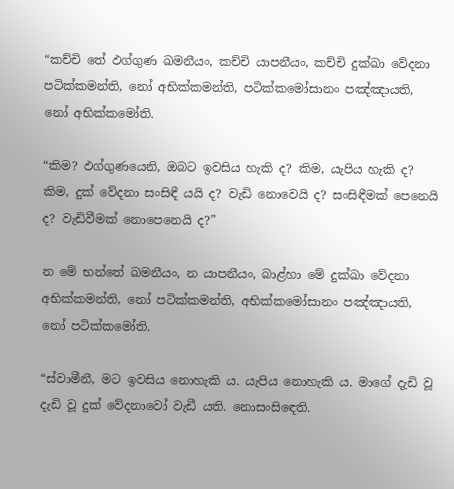“කච්චි තේ ඵග්ගුණ ඛමනීයං, කච්චි යාපනීයං, කච්චි දුක්ඛා වේදනා පටික්කමන්ති, නෝ අභික්කමන්ති, පටික්කමෝසානං පඤ්ඤායති, නෝ අභික්කමෝති.

“කිම? ඵග්ගුණයෙනි, ඔබට ඉවසිය හැකි ද? කිම, යැපිය හැකි ද? කිම, දුක් වේදනා සංසිඳී යයි ද? වැඩි නොවෙයි ද? සංසිඳීමක් පෙනෙයි ද? වැඩිවීමක් නොපෙනෙයි ද?”

න මේ භන්තේ ඛමනීයං, න යාපනීයං, බාළ්හා මේ දුක්ඛා වේදනා අභික්කමන්ති, නෝ පටික්කමන්ති, අභික්කමෝසානං පඤ්ඤායති, නෝ පටික්කමෝති.

“ස්වාමීනී, මට ඉවසිය නොහැකි ය. යැපිය නොහැකි ය. මාගේ දැඩි වූ දැඩි වූ දුක් වේදනාවෝ වැඩී යති. නොසංසිඳෙති.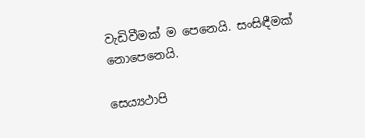වැඩිවීමක් ම පෙනෙයි. සංසිඳීමක් නොපෙනෙයි.

සෙය්‍යථාපි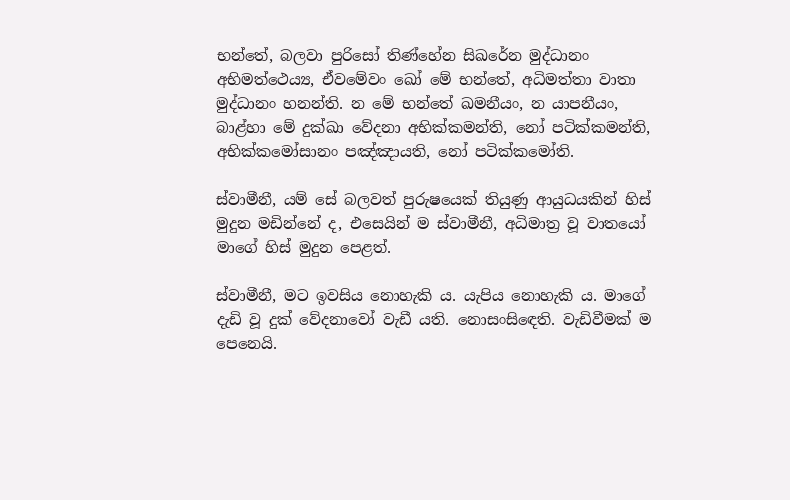භන්තේ, බලවා පුරිසෝ තිණ්හේන සිඛරේන මුද්ධානං අභිමත්ථෙය්‍ය, ඒවමේවං ඛෝ මේ භන්තේ, අධිමත්තා වාතා මුද්ධානං හනන්ති. න මේ භන්තේ ඛමනීයං, න යාපනීයං, බාළ්හා මේ දුක්ඛා වේදනා අභික්කමන්ති, නෝ පටික්කමන්ති, අභික්කමෝසානං පඤ්ඤායති, නෝ පටික්කමෝති.

ස්වාමීනී, යම් සේ බලවත් පුරුෂයෙක් තියුණු ආයුධයකින් හිස් මුදුන මඩින්නේ ද, එසෙයින් ම ස්වාමීනී, අධිමාත්‍ර වූ වාතයෝ මාගේ හිස් මුදුන පෙළත්.

ස්වාමීනී, මට ඉවසිය නොහැකි ය. යැපිය නොහැකි ය. මාගේ දැඩි වූ දුක් වේදනාවෝ වැඩී යති. නොසංසිඳෙති. වැඩිවීමක් ම පෙනෙයි.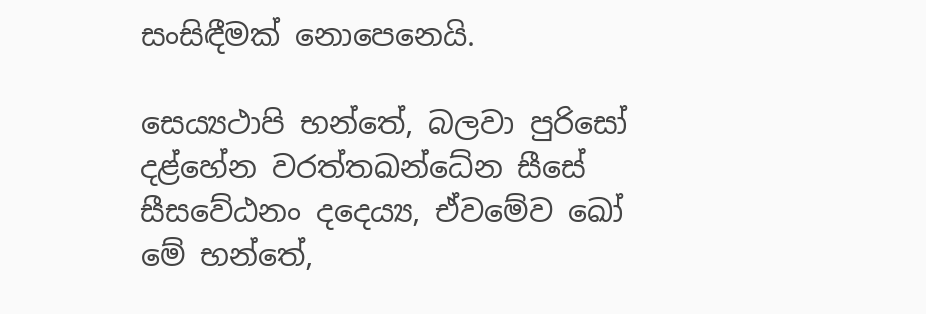සංසිඳීමක් නොපෙනෙයි.

සෙය්‍යථාපි භන්තේ, බලවා පුරිසෝ දළ්හේන වරත්තඛන්ධේන සීසේ සීසවේඨනං දදෙය්‍ය, ඒවමේව ඛෝ මේ භන්තේ,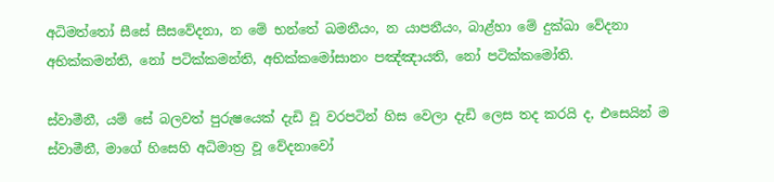අධිමත්තෝ සීසේ සීසවේදනා, න මේ භන්තේ ඛමනීයං, න යාපනීයං, බාළ්හා මේ දුක්ඛා වේදනා අභික්කමන්ති, නෝ පටික්කමන්ති, අභික්කමෝසානං පඤ්ඤායති, නෝ පටික්කමෝති.

ස්වාමීනී, යම් සේ බලවත් පුරුෂයෙක් දැඩි වූ වරපටින් හිස වෙලා දැඩි ලෙස තද කරයි ද, එසෙයින් ම ස්වාමීනී, මාගේ හිසෙහි අධිමාත්‍ර වූ වේදනාවෝ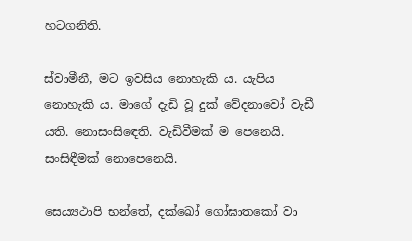හටගනිති.

ස්වාමීනී, මට ඉවසිය නොහැකි ය. යැපිය නොහැකි ය. මාගේ දැඩි වූ දුක් වේදනාවෝ වැඩී යති. නොසංසිඳෙති. වැඩිවීමක් ම පෙනෙයි. සංසිඳීමක් නොපෙනෙයි.

සෙය්‍යථාපි භන්තේ, දක්ඛෝ ගෝඝාතකෝ වා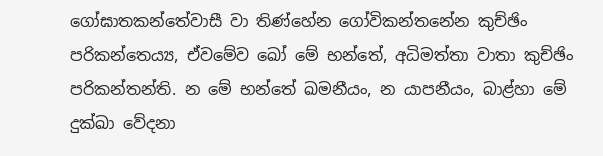ගෝඝාතකන්තේවාසී වා තිණ්හේන ගෝවිකන්තනේන කුච්ඡිං පරිකන්තෙය්‍ය, ඒවමේව ඛෝ මේ භන්තේ, අධිමත්තා වාතා කුච්ඡිං පරිකන්තන්ති. න මේ භන්තේ ඛමනීයං, න යාපනීයං, බාළ්හා මේ දුක්ඛා වේදනා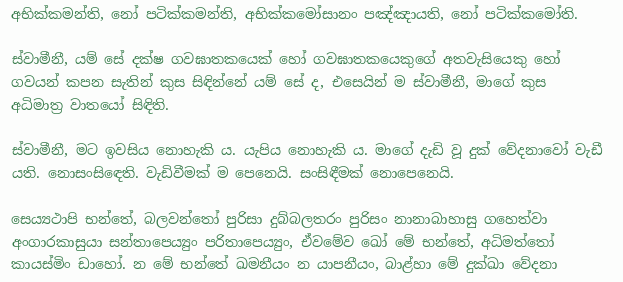අභික්කමන්ති, නෝ පටික්කමන්ති, අභික්කමෝසානං පඤ්ඤායති, නෝ පටික්කමෝති.

ස්වාමීනී, යම් සේ දක්ෂ ගවඝාතකයෙක් හෝ ගවඝාතකයෙකුගේ අතවැසියෙකු හෝ ගවයන් කපන සැතින් කුස සිඳින්නේ යම් සේ ද, එසෙයින් ම ස්වාමීනී, මාගේ කුස අධිමාත්‍ර වාතයෝ සිඳිති.

ස්වාමීනී, මට ඉවසිය නොහැකි ය. යැපිය නොහැකි ය. මාගේ දැඩි වූ දුක් වේදනාවෝ වැඩී යති. නොසංසිඳෙති. වැඩිවීමක් ම පෙනෙයි. සංසිඳීමක් නොපෙනෙයි.

සෙය්‍යථාපි භන්තේ, බලවන්තෝ පුරිසා දුබ්බලතරං පුරිසං නානාබාහාසු ගහෙත්වා අංගාරකාසුයා සන්තාපෙය්‍යුං පරිතාපෙය්‍යුං, ඒවමේව ඛෝ මේ භන්තේ, අධිමත්තෝ කායස්මිං ඩාහෝ. න මේ භන්තේ ඛමනීයං න යාපනීයං, බාළ්හා මේ දුක්ඛා වේදනා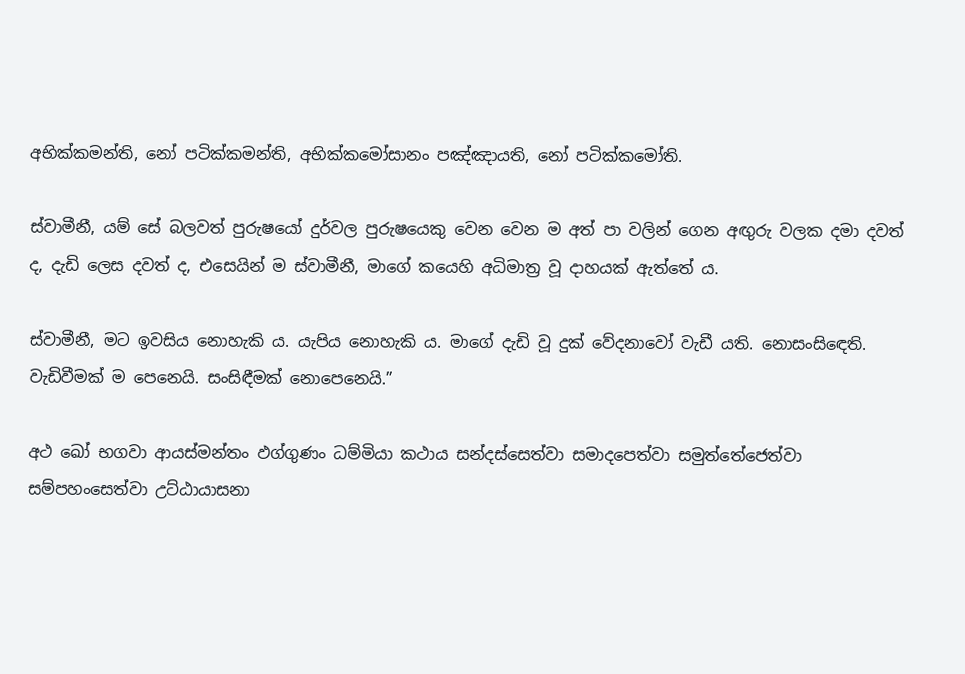අභික්කමන්ති, නෝ පටික්කමන්ති, අභික්කමෝසානං පඤ්ඤායති, නෝ පටික්කමෝති.

ස්වාමීනී, යම් සේ බලවත් පුරුෂයෝ දුර්වල පුරුෂයෙකු වෙන වෙන ම අත් පා වලින් ගෙන අඟුරු වලක දමා දවත් ද, දැඩි ලෙස දවත් ද, එසෙයින් ම ස්වාමීනී, මාගේ කයෙහි අධිමාත්‍ර වූ දාහයක් ඇත්තේ ය.

ස්වාමීනී, මට ඉවසිය නොහැකි ය. යැපිය නොහැකි ය. මාගේ දැඩි වූ දුක් වේදනාවෝ වැඩී යති. නොසංසිඳෙති. වැඩිවීමක් ම පෙනෙයි. සංසිඳීමක් නොපෙනෙයි.”

අථ ඛෝ භගවා ආයස්මන්තං ඵග්ගුණං ධම්මියා කථාය සන්දස්සෙත්වා සමාදපෙත්වා සමුත්තේජෙත්වා සම්පහංසෙත්වා උට්ඨායාසනා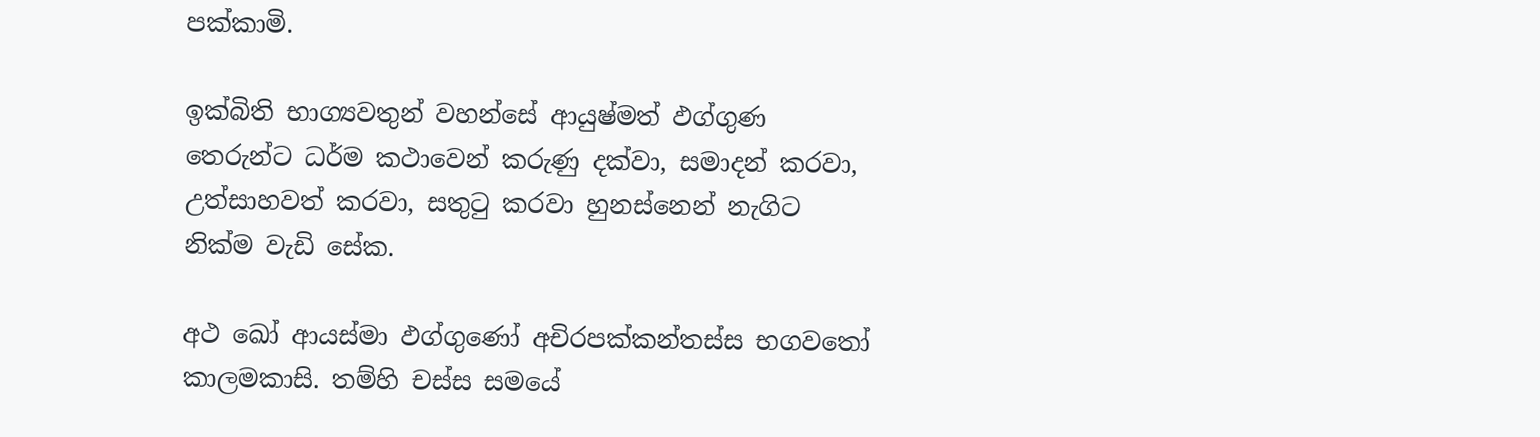පක්කාමි.

ඉක්බිති භාග්‍යවතුන් වහන්සේ ආයුෂ්මත් ඵග්ගුණ තෙරුන්ට ධර්ම කථාවෙන් කරුණු දක්වා, සමාදන් කරවා, උත්සාහවත් කරවා, සතුටු කරවා හුනස්නෙන් නැගිට නික්ම වැඩි සේක.

අථ ඛෝ ආයස්මා ඵග්ගුණෝ අචිරපක්කන්තස්ස භගවතෝ කාලමකාසි. තම්හි චස්ස සමයේ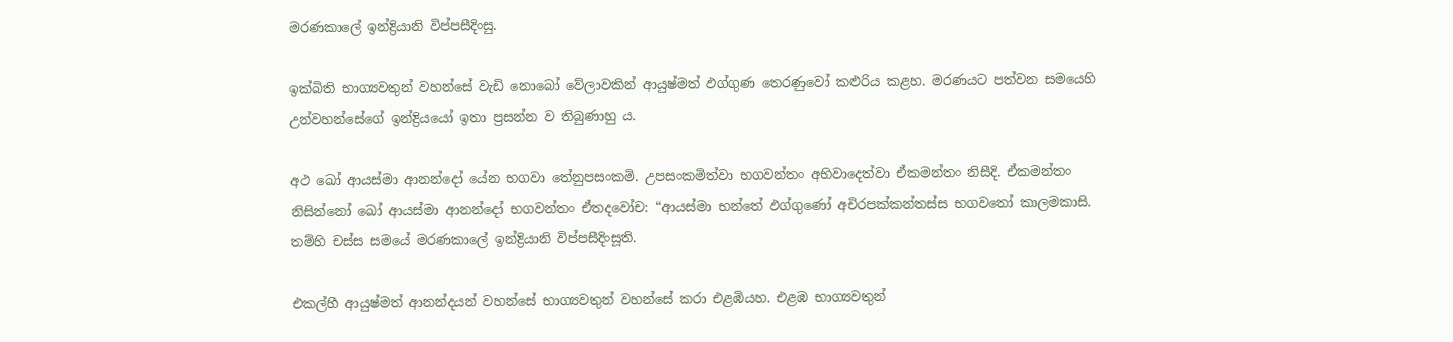මරණකාලේ ඉන්ද්‍රියානි විප්පසීදිංසු.

ඉක්බිති භාග්‍යවතුන් වහන්සේ වැඩි නොබෝ වේලාවකින් ආයුෂ්මත් ඵග්ගුණ තෙරණුවෝ කළුරිය කළහ. මරණයට පත්වන සමයෙහි උන්වහන්සේගේ ඉන්ද්‍රියයෝ ඉතා ප්‍රසන්න ව තිබුණාහු ය.

අථ ඛෝ ආයස්මා ආනන්දෝ යේන භගවා තේනුපසංකමි. උපසංකමිත්වා භගවන්තං අභිවාදෙත්වා ඒකමන්තං නිසීදි. ඒකමන්තං නිසින්නෝ ඛෝ ආයස්මා ආනන්දෝ භගවන්තං ඒතදවෝච: “ආයස්මා භන්තේ ඵග්ගුණෝ අචිරපක්කන්තස්ස භගවතෝ කාලමකාසි. තම්හි චස්ස සමයේ මරණකාලේ ඉන්ද්‍රියානි විප්පසීදිංසූති.

එකල්හී ආයුෂ්මත් ආනන්දයන් වහන්සේ භාග්‍යවතුන් වහන්සේ කරා එළඹියහ. එළඹ භාග්‍යවතුන්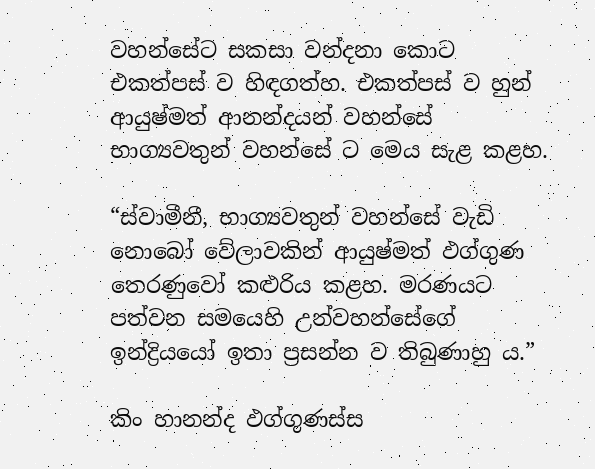වහන්සේට සකසා වන්දනා කොට එකත්පස් ව හිඳගත්හ. එකත්පස් ව හුන් ආයුෂ්මත් ආනන්දයන් වහන්සේ භාග්‍යවතුන් වහන්සේ ට මෙය සැළ කළහ.

“ස්වාමීනී, භාග්‍යවතුන් වහන්සේ වැඩි නොබෝ වේලාවකින් ආයුෂ්මත් ඵග්ගුණ තෙරණුවෝ කළුරිය කළහ. මරණයට පත්වන සමයෙහි උන්වහන්සේගේ ඉන්ද්‍රියයෝ ඉතා ප්‍රසන්න ව තිබුණාහු ය.”

කිං හානන්ද ඵග්ගුණස්ස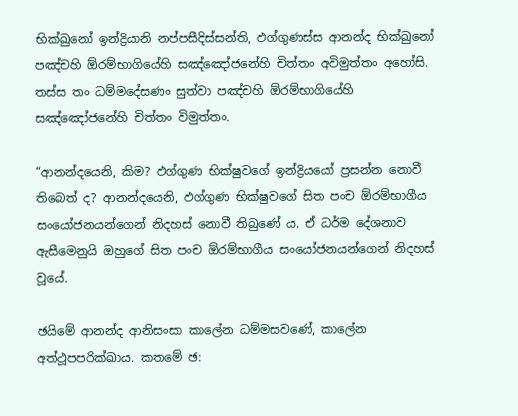භික්ඛුනෝ ඉන්ද්‍රියානි නප්පසීදිස්සන්ති, ඵග්ගුණස්ස ආනන්ද භික්ඛුනෝ පඤ්චහි ඕරම්භාගියේහි සඤ්ඤෝජනේහි චිත්තං අවිමුත්තං අහෝසි. තස්ස තං ධම්මදේසණං සුත්වා පඤ්චහි ඕරම්භාගියේහි සඤ්ඤෝජනේහි චිත්තං විමුත්තං.

“ආනන්දයෙනි, කිම? ඵග්ගුණ භික්ෂුවගේ ඉන්ද්‍රියයෝ ප්‍රසන්න නොවී තිබෙත් ද? ආනන්දයෙනි, ඵග්ගුණ භික්ෂුවගේ සිත පංච ඕරම්භාගීය සංයෝජනයන්ගෙන් නිදහස් නොවී තිබුණේ ය. ඒ ධර්ම දේශනාව ඇසීමෙනුයි ඔහුගේ සිත පංච ඕරම්භාගීය සංයෝජනයන්ගෙන් නිදහස් වූයේ.

ඡයිමේ ආනන්ද ආනිසංසා කාලේන ධම්මසවණේ, කාලේන අත්ථූපපරික්ඛාය. කතමේ ඡ: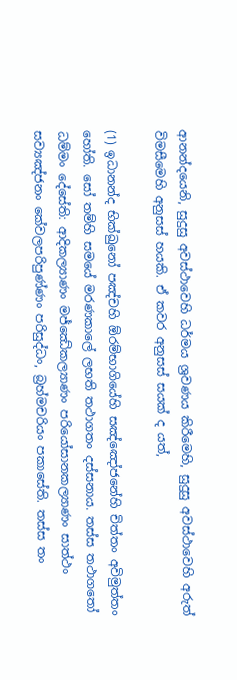ආනන්දයෙනි, සුදුසු අවස්ථාවෙහි ධර්මය ශ්‍රවණය කිරීමෙහි, සුදුසු අවස්ථාවෙහි අරුත් විමසීමෙහි අනුසස් හයකි. ඒ කවර අනුසස් සයක් ද යත්,

(1) ඉධානන්ද භික්ඛුනෝ පඤ්චහි ඕරම්භාගියේහි සඤ්ඤෝජනේහි චිත්තං අවිමුත්තං හෝති. සෝ තම්හි සමයේ මරණකාලේ ලභති තථාගතං දස්සනාය. තස්ස තථාගතෝ ධම්මං දේසේති: ආදිකල්‍යාණං මජ්ඣේකල්‍යාණං පරියෝසානකල්‍යාණං සාත්ථං සව්‍යඤ්ජනං කේවලපරිපුණ්ණං පරිසුද්ධං, බ්‍රහ්මචරියං පකාසේති. තස්ස තං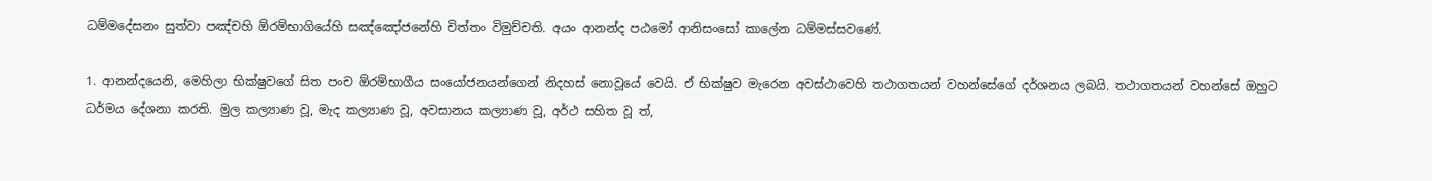ධම්මදේසනං සුත්වා පඤ්චහි ඕරම්භාගියේහි සඤ්ඤෝජනේහි චිත්තං විමුච්චති. අයං ආනන්ද පඨමෝ ආනිසංසෝ කාලේන ධම්මස්සවණේ.

1. ආනන්දයෙනි, මෙහිලා භික්ෂුවගේ සිත පංච ඕරම්භාගීය සංයෝජනයන්ගෙන් නිදහස් නොවූයේ වෙයි. ඒ භික්ෂුව මැරෙන අවස්ථාවෙහි තථාගතයන් වහන්සේගේ දර්ශනය ලබයි. තථාගතයන් වහන්සේ ඔහුට ධර්මය දේශනා කරති. මුල කල්‍යාණ වූ, මැද කල්‍යාණ වූ, අවසානය කල්‍යාණ වූ, අර්ථ සහිත වූ ත්,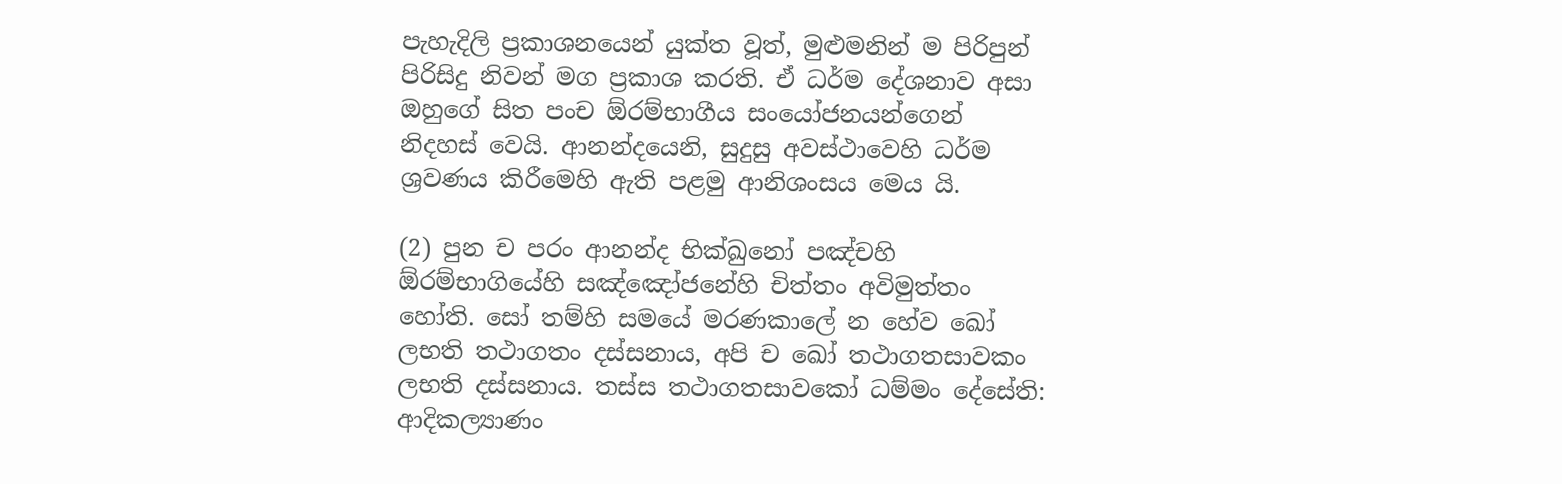පැහැදිලි ප්‍රකාශනයෙන් යුක්ත වූත්, මුළුමනින් ම පිරිපුන් පිරිසිදු නිවන් මග ප්‍රකාශ කරති. ඒ ධර්ම දේශනාව අසා ඔහුගේ සිත පංච ඕරම්භාගීය සංයෝජනයන්ගෙන් නිදහස් වෙයි. ආනන්දයෙනි, සුදුසු අවස්ථාවෙහි ධර්ම ශ්‍රවණය කිරීමෙහි ඇති පළමු ආනිශංසය මෙය යි.

(2) පුන ච පරං ආනන්ද භික්ඛුනෝ පඤ්චහි ඕරම්භාගියේහි සඤ්ඤෝජනේහි චිත්තං අවිමුත්තං හෝති. සෝ තම්හි සමයේ මරණකාලේ න හේව ඛෝ ලභති තථාගතං දස්සනාය, අපි ච ඛෝ තථාගතසාවකං ලභති දස්සනාය. තස්ස තථාගතසාවකෝ ධම්මං දේසේති: ආදිකල්‍යාණං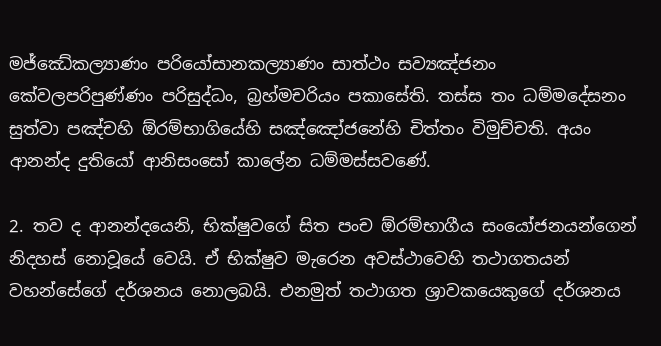මජ්ඣේකල්‍යාණං පරියෝසානකල්‍යාණං සාත්ථං සව්‍යඤ්ජනං කේවලපරිපුණ්ණං පරිසුද්ධං, බ්‍රහ්මචරියං පකාසේති. තස්ස තං ධම්මදේසනං සුත්වා පඤ්චහි ඕරම්භාගියේහි සඤ්ඤෝජනේහි චිත්තං විමුච්චති. අයං ආනන්ද දුතියෝ ආනිසංසෝ කාලේන ධම්මස්සවණේ.

2. තව ද ආනන්දයෙනි, භික්ෂුවගේ සිත පංච ඕරම්භාගීය සංයෝජනයන්ගෙන් නිදහස් නොවූයේ වෙයි. ඒ භික්ෂුව මැරෙන අවස්ථාවෙහි තථාගතයන් වහන්සේගේ දර්ශනය නොලබයි. එනමුත් තථාගත ශ්‍රාවකයෙකුගේ දර්ශනය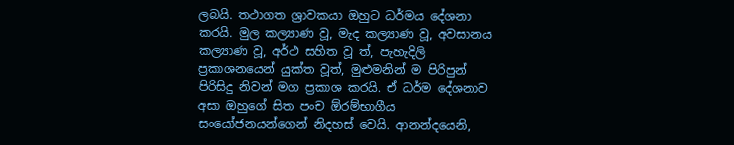ලබයි. තථාගත ශ්‍රාවකයා ඔහුට ධර්මය දේශනා කරයි. මුල කල්‍යාණ වූ, මැද කල්‍යාණ වූ, අවසානය කල්‍යාණ වූ, අර්ථ සහිත වූ ත්, පැහැදිලි ප්‍රකාශනයෙන් යුක්ත වූත්, මුළුමනින් ම පිරිපුන් පිරිසිදු නිවන් මග ප්‍රකාශ කරයි. ඒ ධර්ම දේශනාව අසා ඔහුගේ සිත පංච ඕරම්භාගීය සංයෝජනයන්ගෙන් නිදහස් වෙයි. ආනන්දයෙනි,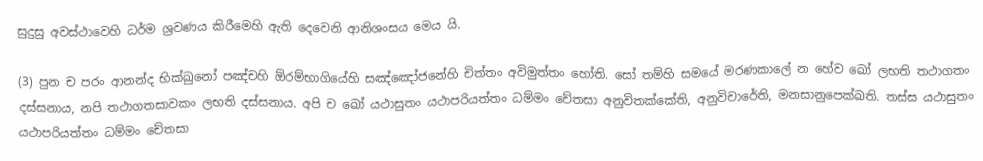සුදුසු අවස්ථාවෙහි ධර්ම ශ්‍රවණය කිරීමෙහි ඇති දෙවෙනි ආනිශංසය මෙය යි.

(3) පුන ච පරං ආනන්ද භික්ඛුනෝ පඤ්චහි ඕරම්භාගියේහි සඤ්ඤෝජනේහි චිත්තං අවිමුත්තං හෝති. සෝ තම්හි සමයේ මරණකාලේ න හේව ඛෝ ලභති තථාගතං දස්සනාය, නපි තථාගතසාවකං ලභති දස්සනාය. අපි ච ඛෝ යථාසුතං යථාපරියත්තං ධම්මං චේතසා අනුවිතක්කේති, අනුවිචාරේති, මනසානුපෙක්ඛති. තස්ස යථාසුතං යථාපරියත්තං ධම්මං චේතසා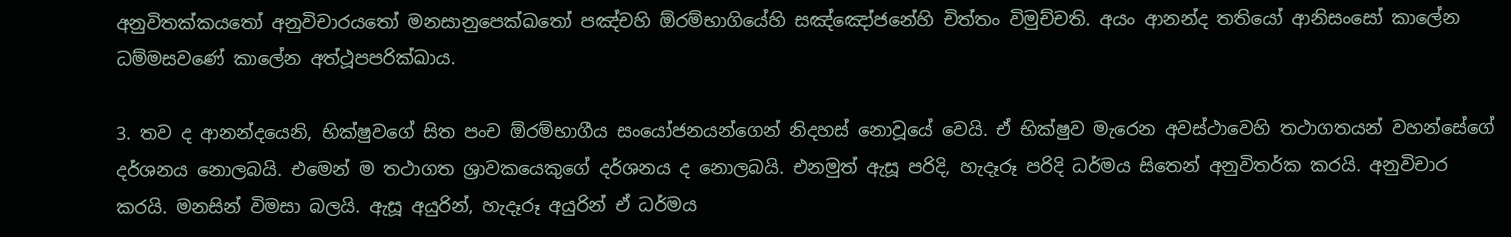අනුවිතක්කයතෝ අනුවිචාරයතෝ මනසානුපෙක්ඛතෝ පඤ්චහි ඕරම්භාගියේහි සඤ්ඤෝජනේහි චිත්තං විමුච්චති. අයං ආනන්ද තතියෝ ආනිසංසෝ කාලේන ධම්මසවණේ කාලේන අත්ථූපපරික්ඛාය.

3. තව ද ආනන්දයෙනි, භික්ෂුවගේ සිත පංච ඕරම්භාගීය සංයෝජනයන්ගෙන් නිදහස් නොවූයේ වෙයි. ඒ භික්ෂුව මැරෙන අවස්ථාවෙහි තථාගතයන් වහන්සේගේ දර්ශනය නොලබයි. එමෙන් ම තථාගත ශ්‍රාවකයෙකුගේ දර්ශනය ද නොලබයි. එනමුත් ඇසූ පරිදි, හැදෑරූ පරිදි ධර්මය සිතෙන් අනුවිතර්ක කරයි. අනුවිචාර කරයි. මනසින් විමසා බලයි. ඇසූ අයුරින්, හැදෑරූ අයුරින් ඒ ධර්මය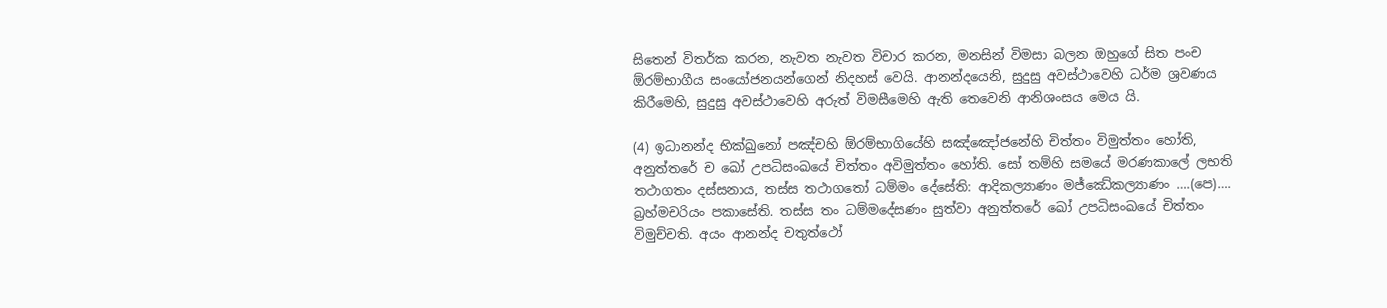සිතෙන් විතර්ක කරන, නැවත නැවත විචාර කරන, මනසින් විමසා බලන ඔහුගේ සිත පංච ඕරම්භාගීය සංයෝජනයන්ගෙන් නිදහස් වෙයි. ආනන්දයෙනි, සුදුසු අවස්ථාවෙහි ධර්ම ශ්‍රවණය කිරීමෙහි, සුදුසු අවස්ථාවෙහි අරුත් විමසීමෙහි ඇති තෙවෙනි ආනිශංසය මෙය යි.

(4) ඉධානන්ද භික්ඛුනෝ පඤ්චහි ඕරම්භාගියේහි සඤ්ඤෝජනේහි චිත්තං විමුත්තං හෝති, අනුත්තරේ ච ඛෝ උපධිසංඛයේ චිත්තං අවිමුත්තං හෝති. සෝ තම්හි සමයේ මරණකාලේ ලභති තථාගතං දස්සනාය, තස්ස තථාගතෝ ධම්මං දේසේති: ආදිකල්‍යාණං මජ්ඣේකල්‍යාණං ….(පෙ)…. බ්‍රහ්මචරියං පකාසේති. තස්ස තං ධම්මදේසණං සුත්වා අනුත්තරේ ඛෝ උපධිසංඛයේ චිත්තං විමුච්චති. අයං ආනන්ද චතුත්ථෝ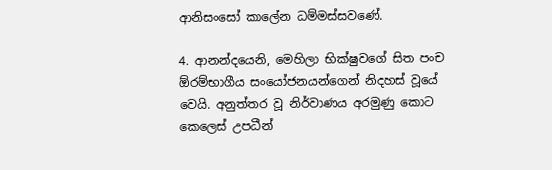ආනිසංසෝ කාලේන ධම්මස්සවණේ.

4. ආනන්දයෙනි, මෙහිලා භික්ෂුවගේ සිත පංච ඕරම්භාගීය සංයෝජනයන්ගෙන් නිදහස් වූයේ වෙයි. අනුත්තර වූ නිර්වාණය අරමුණු කොට කෙලෙස් උපධීන්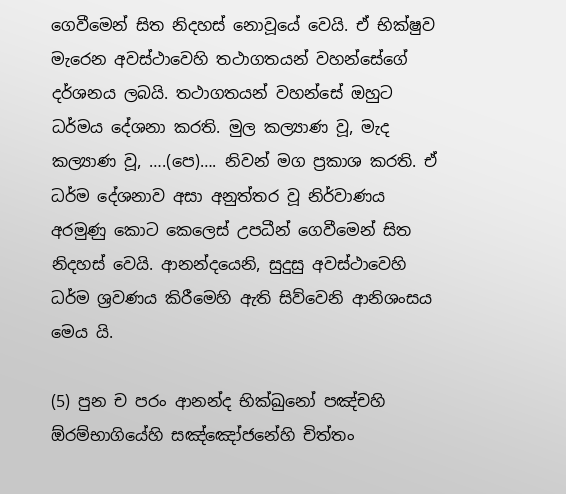ගෙවීමෙන් සිත නිදහස් නොවූයේ වෙයි. ඒ භික්ෂුව මැරෙන අවස්ථාවෙහි තථාගතයන් වහන්සේගේ දර්ශනය ලබයි. තථාගතයන් වහන්සේ ඔහුට ධර්මය දේශනා කරති. මුල කල්‍යාණ වූ, මැද කල්‍යාණ වූ, ….(පෙ)…. නිවන් මග ප්‍රකාශ කරති. ඒ ධර්ම දේශනාව අසා අනුත්තර වූ නිර්වාණය අරමුණු කොට කෙලෙස් උපධීන් ගෙවීමෙන් සිත නිදහස් වෙයි. ආනන්දයෙනි, සුදුසු අවස්ථාවෙහි ධර්ම ශ්‍රවණය කිරීමෙහි ඇති සිව්වෙනි ආනිශංසය මෙය යි.

(5) පුන ච පරං ආනන්ද භික්ඛුනෝ පඤ්චහි ඕරම්භාගියේහි සඤ්ඤෝජනේහි චිත්තං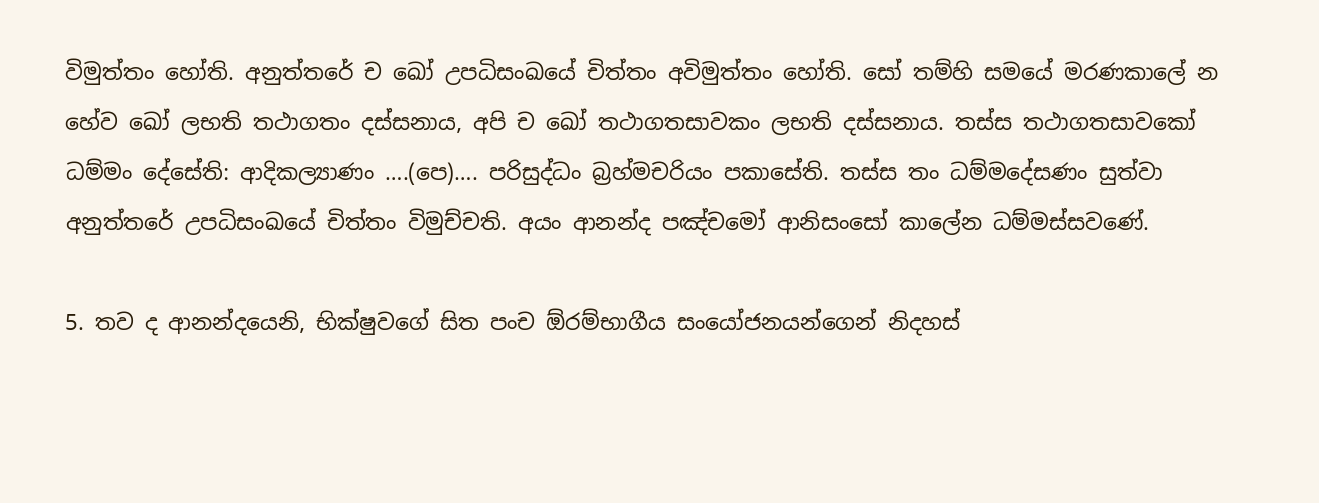විමුත්තං හෝති. අනුත්තරේ ච ඛෝ උපධිසංඛයේ චිත්තං අවිමුත්තං හෝති. සෝ තම්හි සමයේ මරණකාලේ න හේව ඛෝ ලභති තථාගතං දස්සනාය, අපි ච ඛෝ තථාගතසාවකං ලභති දස්සනාය. තස්ස තථාගතසාවකෝ ධම්මං දේසේති: ආදිකල්‍යාණං ….(පෙ)…. පරිසුද්ධං බ්‍රහ්මචරියං පකාසේති. තස්ස තං ධම්මදේසණං සුත්වා අනුත්තරේ උපධිසංඛයේ චිත්තං විමුච්චති. අයං ආනන්ද පඤ්චමෝ ආනිසංසෝ කාලේන ධම්මස්සවණේ.

5. තව ද ආනන්දයෙනි, භික්ෂුවගේ සිත පංච ඕරම්භාගීය සංයෝජනයන්ගෙන් නිදහස්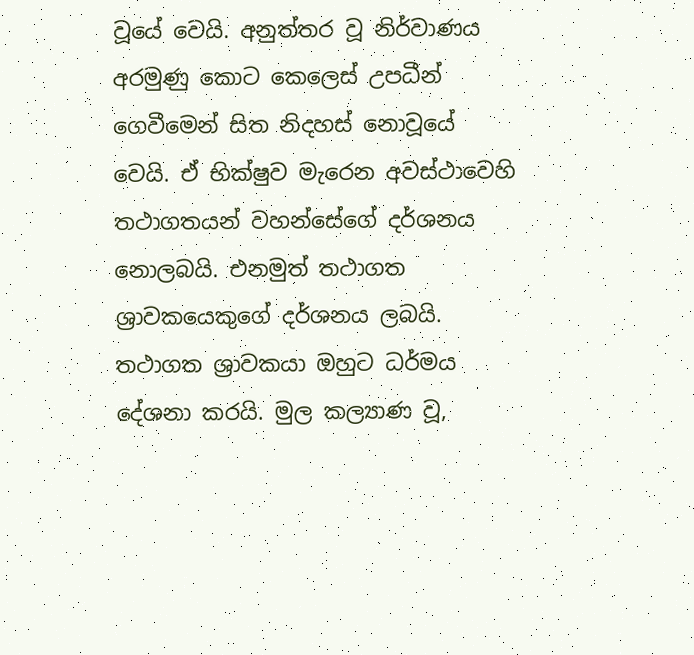වූයේ වෙයි. අනුත්තර වූ නිර්වාණය අරමුණු කොට කෙලෙස් උපධීන් ගෙවීමෙන් සිත නිදහස් නොවූයේ වෙයි. ඒ භික්ෂුව මැරෙන අවස්ථාවෙහි තථාගතයන් වහන්සේගේ දර්ශනය නොලබයි. එනමුත් තථාගත ශ්‍රාවකයෙකුගේ දර්ශනය ලබයි. තථාගත ශ්‍රාවකයා ඔහුට ධර්මය දේශනා කරයි. මුල කල්‍යාණ වූ,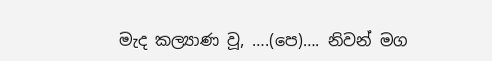මැද කල්‍යාණ වූ, ….(පෙ)…. නිවන් මග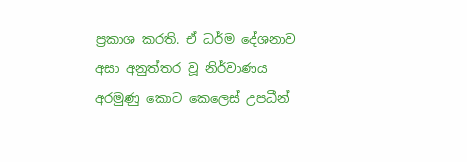ප්‍රකාශ කරති. ඒ ධර්ම දේශනාව අසා අනුත්තර වූ නිර්වාණය අරමුණු කොට කෙලෙස් උපධීන්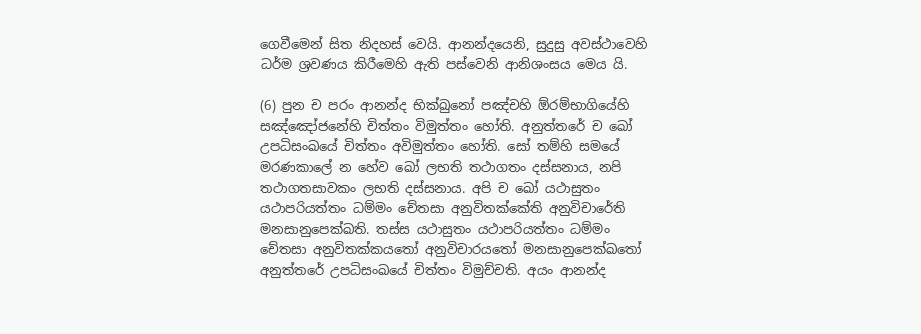ගෙවීමෙන් සිත නිදහස් වෙයි. ආනන්දයෙනි, සුදුසු අවස්ථාවෙහි ධර්ම ශ්‍රවණය කිරීමෙහි ඇති පස්වෙනි ආනිශංසය මෙය යි.

(6) පුන ච පරං ආනන්ද භික්ඛුනෝ පඤ්චහි ඕරම්භාගියේහි සඤ්ඤෝජනේහි චිත්තං විමුත්තං හෝති. අනුත්තරේ ච ඛෝ උපධිසංඛයේ චිත්තං අවිමුත්තං හෝති. සෝ තම්හි සමයේ මරණකාලේ න හේව ඛෝ ලභති තථාගතං දස්සනාය, නපි තථාගතසාවකං ලභති දස්සනාය. අපි ච ඛෝ යථාසුතං යථාපරියත්තං ධම්මං චේතසා අනුවිතක්කේති අනුවිචාරේති මනසානුපෙක්ඛති. තස්ස යථාසුතං යථාපරියත්තං ධම්මං චේතසා අනුවිතක්කයතෝ අනුවිචාරයතෝ මනසානුපෙක්ඛතෝ අනුත්තරේ උපධිසංඛයේ චිත්තං විමුච්චති. අයං ආනන්ද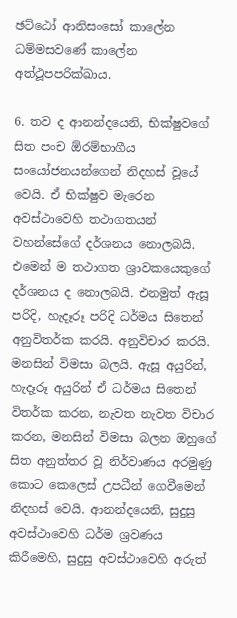ඡට්ඨෝ ආනිසංසෝ කාලේන ධම්මසවණේ කාලේන අත්ථූපපරික්ඛාය.

6. තව ද ආනන්දයෙනි, භික්ෂුවගේ සිත පංච ඕරම්භාගීය සංයෝජනයන්ගෙන් නිදහස් වූයේ වෙයි. ඒ භික්ෂුව මැරෙන අවස්ථාවෙහි තථාගතයන් වහන්සේගේ දර්ශනය නොලබයි. එමෙන් ම තථාගත ශ්‍රාවකයෙකුගේ දර්ශනය ද නොලබයි. එනමුත් ඇසූ පරිදි, හැදෑරූ පරිදි ධර්මය සිතෙන් අනුවිතර්ක කරයි. අනුවිචාර කරයි. මනසින් විමසා බලයි. ඇසූ අයුරින්, හැදෑරූ අයුරින් ඒ ධර්මය සිතෙන් විතර්ක කරන, නැවත නැවත විචාර කරන, මනසින් විමසා බලන ඔහුගේ සිත අනුත්තර වූ නිර්වාණය අරමුණු කොට කෙලෙස් උපධීන් ගෙවීමෙන් නිදහස් වෙයි. ආනන්දයෙනි, සුදුසු අවස්ථාවෙහි ධර්ම ශ්‍රවණය කිරීමෙහි, සුදුසු අවස්ථාවෙහි අරුත්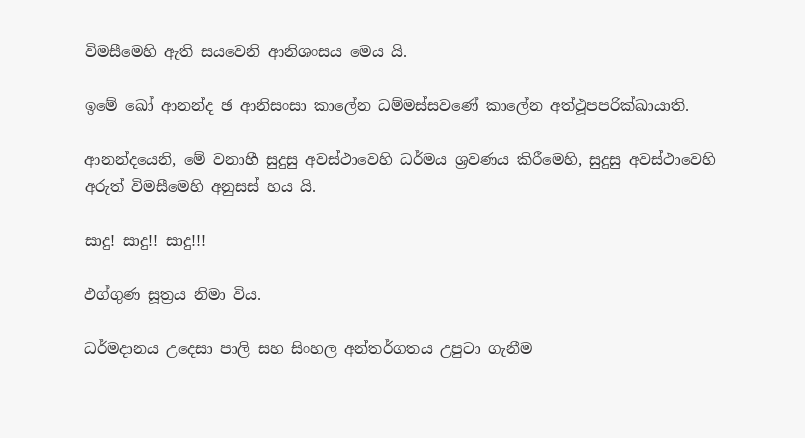විමසීමෙහි ඇති සයවෙනි ආනිශංසය මෙය යි.

ඉමේ ඛෝ ආනන්ද ඡ ආනිසංසා කාලේන ධම්මස්සවණේ කාලේන අත්ථූපපරික්ඛායාති.

ආනන්දයෙනි, මේ වනාහී සුදුසු අවස්ථාවෙහි ධර්මය ශ්‍රවණය කිරීමෙහි, සුදුසු අවස්ථාවෙහි අරුත් විමසීමෙහි අනුසස් හය යි.

සාදු! සාදු!! සාදු!!!

ඵග්ගුණ සූත්‍රය නිමා විය.

ධර්මදානය උදෙසා පාලි සහ සිංහල අන්තර්ගතය උපුටා ගැනීම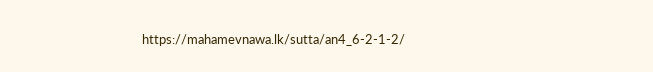https://mahamevnawa.lk/sutta/an4_6-2-1-2/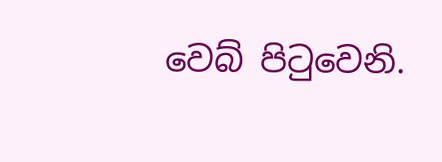වෙබ් පිටුවෙනි.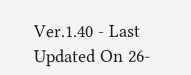Ver.1.40 - Last Updated On 26-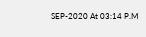SEP-2020 At 03:14 P.M